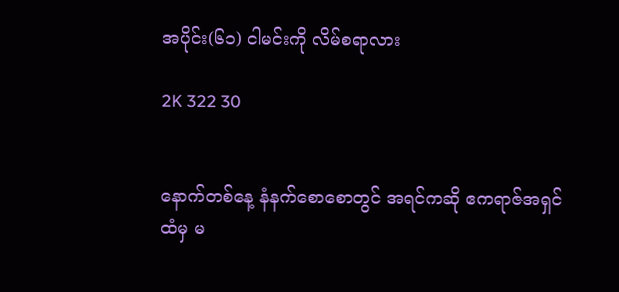အပိုင်း(၆၁) ငါမင်းကို လိမ်စရာလား

2K 322 30


နောက်တစ်နေ့ နံနက်စောစောတွင် အရင်ကဆို ဧကရာဇ်အရှင်ထံမှ မ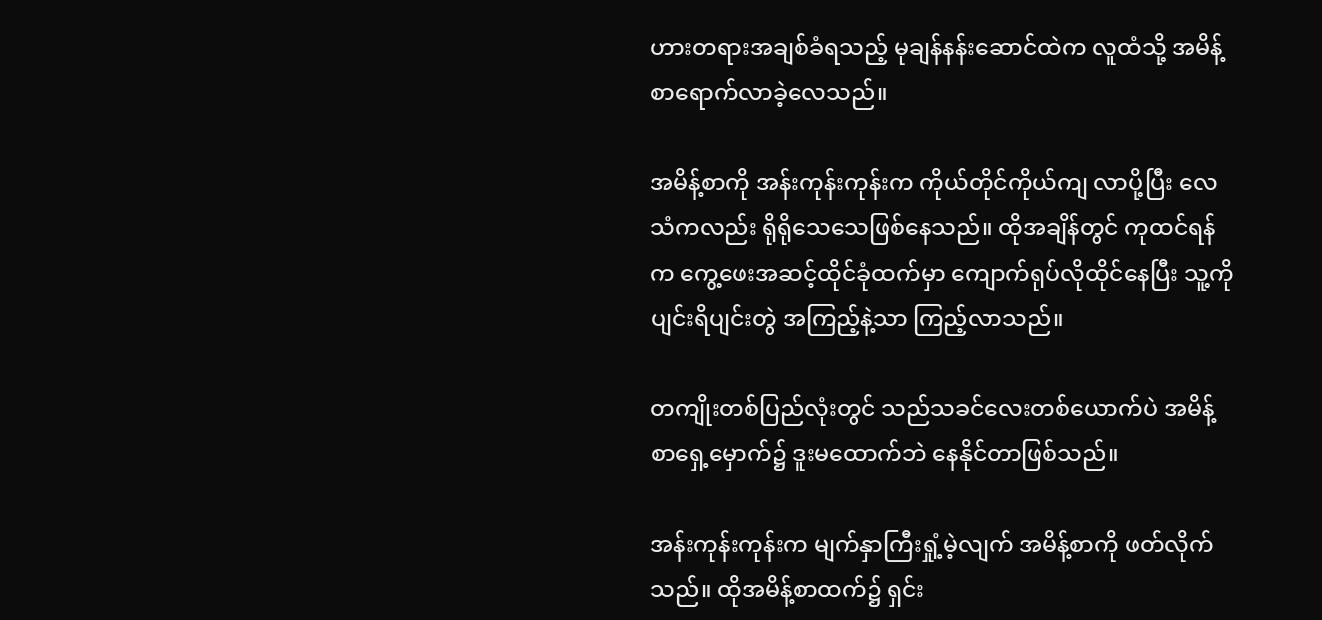ဟားတရားအချစ်ခံရသည့် မုချန်နန်းဆောင်ထဲက လူထံသို့ အမိန့်စာရောက်လာခဲ့လေသည်။

အမိန့်စာကို အန်းကုန်းကုန်းက ကိုယ်တိုင်ကိုယ်ကျ လာပို့ပြီး လေသံကလည်း ရိုရိုသေသေဖြစ်နေသည်။ ထိုအချိန်တွင် ကုထင်ရန်က ကွေ့ဖေးအဆင့်ထိုင်ခုံထက်မှာ ကျောက်ရုပ်လိုထိုင်နေပြီး သူ့ကို ပျင်းရိပျင်းတွဲ အကြည့်နဲ့သာ ကြည့်လာသည်။

တကျိုးတစ်ပြည်လုံးတွင် သည်သခင်လေးတစ်ယောက်ပဲ အမိန့်စာရှေ့မှောက်၌ ဒူးမထောက်ဘဲ နေနိုင်တာဖြစ်သည်။

အန်းကုန်းကုန်းက မျက်နှာကြီးရှုံ့မဲ့လျက် အမိန့်စာကို ဖတ်လိုက်သည်။ ထိုအမိန့်စာထက်၌ ရှင်း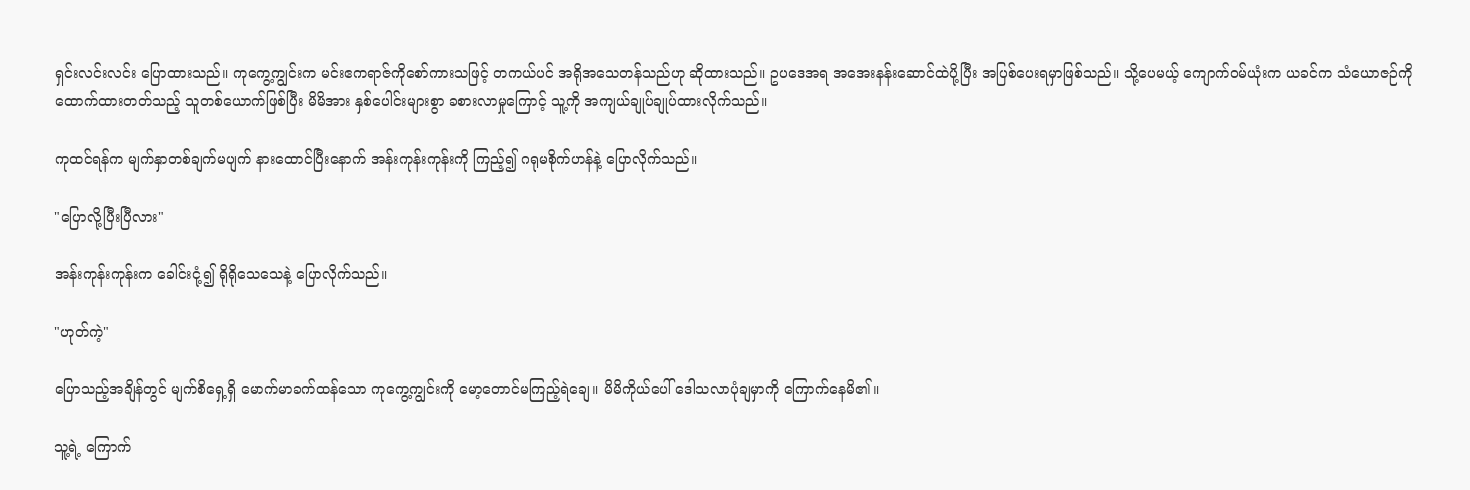ရှင်းလင်းလင်း ပြောထားသည်။ ကုကွေ့ကျွင်းက မင်းဧကရာဇ်ကိုစော်ကားသဖြင့် တကယ်ပင် အရိုအသေတန်သည်ဟု ဆိုထားသည်။ ဥပဒေအရ အအေးနန်းဆောင်ထဲပို့ပြီး အပြစ်ပေးရမှာဖြစ်သည်။ သို့ပေမယ့် ကျောက်ဝမ်ယုံးက ယခင်က သံယောဇဉ်ကို ထောက်ထားတတ်သည့် သူတစ်ယောက်ဖြစ်ပြီး မိမိအား နှစ်ပေါင်းများစွာ ခစားလာမှုကြောင့် သူ့ကို အကျယ်ချုပ်ချုပ်ထားလိုက်သည်။

ကုထင်ရန်က မျက်နှာတစ်ချက်မပျက် နားထောင်ပြီးနောက် အန်းကုန်းကုန်းကို ကြည့်၍ ဂရုမစိုက်ဟန်နဲ့ ပြောလိုက်သည်။

"ပြောလို့ပြီးပြီလား"

အန်းကုန်းကုန်းက ခေါင်းငုံ့၍ ရိုရိုသေသေနဲ့ ပြောလိုက်သည်။

"ဟုတ်ကဲ့"

ပြောသည့်အချိန်တွင် မျက်စိရှေ့ရှိ မောက်မာခက်ထန်သော ကုကွေ့ကျွင်းကို မော့တောင်မကြည့်ရဲချေ။ မိမိကိုယ်ပေါ် ဒေါသလာပုံချမှာကို ကြောက်နေမိ၏။

သူ့ရဲ့ ကြောက်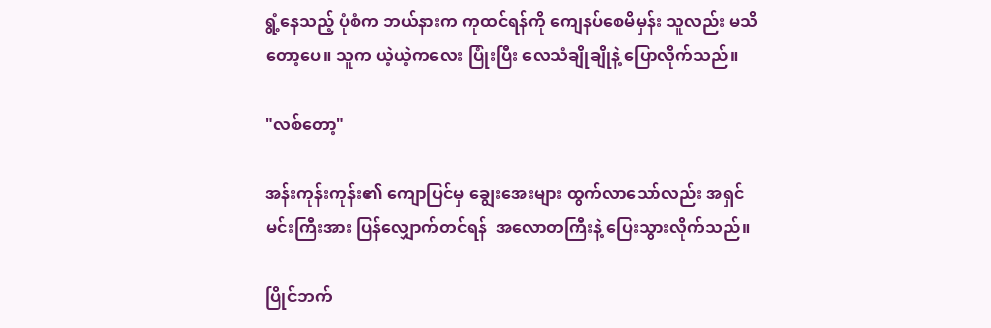ရွံ့နေသည့် ပုံစံက ဘယ်နားက ကုထင်ရန်ကို ကျေနပ်စေမိမှန်း သူလည်း မသိတော့ပေ။ သူက ယဲ့ယဲ့ကလေး ပြုံးပြီး လေသံချိုချိုနဲ့ ပြောလိုက်သည်။

"လစ်တော့"

အန်းကုန်းကုန်း၏ ကျောပြင်မှ ချွေးအေးများ ထွက်လာသော်လည်း အရှင်မင်းကြီးအား ပြန်လျှောက်တင်ရန်  အလောတကြီးနဲ့ ပြေးသွားလိုက်သည်။

ပြိုင်ဘက်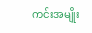ကင်းအမျိုး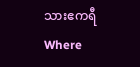သားဧကရီWhere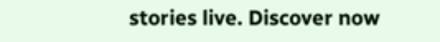stories live. Discover now